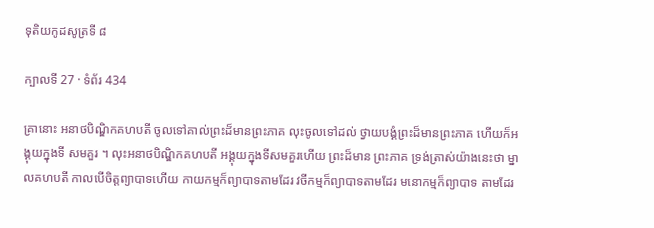ទុតិយកូដសូត្រទី ៨

ក្បាលទី 27 · ទំព័រ 434

គ្រានោះ អនាថបិណ្ឌិកគហបតី ចូលទៅគាល់ព្រះដ៏មានព្រះភាគ លុះចូលទៅដល់ ថ្វាយបង្គំព្រះដ៏មានព្រះភាគ ហើយក៏អង្គុយក្នុងទី សមគួរ ។ លុះអនាថបិណ្ឌិកគហបតី អង្គុយក្នុងទីសមគួរហើយ ព្រះដ៏មាន ព្រះភាគ ទ្រង់ត្រាស់យ៉ាងនេះថា ម្នាលគហបតី កាលបើចិត្តព្យាបាទហើយ កាយកម្មក៏ព្យាបាទតាមដែរ វចីកម្មក៏ព្យាបាទតាមដែរ មនោកម្មក៏ព្យាបាទ តាមដែរ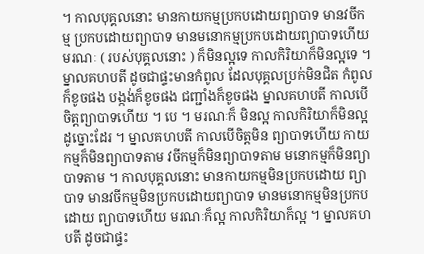។ កាលបុគ្គលនោះ មានកាយកម្មប្រកបដោយព្យាបាទ មានវចីកម្ម ប្រកបដោយព្យាបាទ មានមនោកម្មប្រកបដោយព្យាបាទហើយ មរណៈ ( របស់បុគ្គលនោះ ) ក៏មិនល្អទេ កាលកិរិយាក៏មិនល្អទេ ។ ម្នាលគហបតី ដូចជាផ្ទះមានកំពូល ដែលបុគ្គលប្រក់មិនជិត កំពូលក៏ខូចផង បង្កង់ក៏ខូចផង ជញ្ជាំងក៏ខូចផង ម្នាលគហបតី កាលបើចិត្តព្យាបាទហើយ ។ បេ ។ មរណៈក៏ មិនល្អ កាលកិរិយាក៏មិនល្អ ដូច្នោះដែរ ។ ម្នាលគហបតី កាលបើចិត្តមិន ព្យាបាទហើយ កាយកម្មក៏មិនព្យាបាទតាម វចីកម្មក៏មិនព្យាបាទតាម មនោកម្មក៏មិនព្យាបាទតាម ។ កាលបុគ្គលនោះ មានកាយកម្មមិនប្រកបដោយ ព្យាបាទ មានវចីកម្មមិនប្រកបដោយព្យាបាទ មានមនោកម្មមិនប្រកបដោយ ព្យាបាទហើយ មរណៈក៏ល្អ កាលកិរិយាក៏ល្អ ។ ម្នាលគហបតី ដូចជាផ្ទះ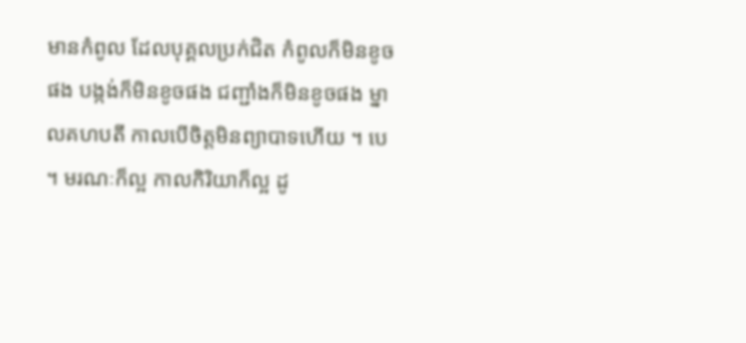មានកំពូល ដែលបុគ្គលប្រក់ជិត កំពូលក៏មិនខូចផង បង្កង់ក៏មិនខូចផង ជញ្ជាំងក៏មិនខូចផង ម្នាលគហបតី កាលបើចិត្តមិនព្យាបាទហើយ ។ បេ ។ មរណៈក៏ល្អ កាលកិរិយាក៏ល្អ ដូ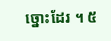ច្នោះដែរ ។ ៥